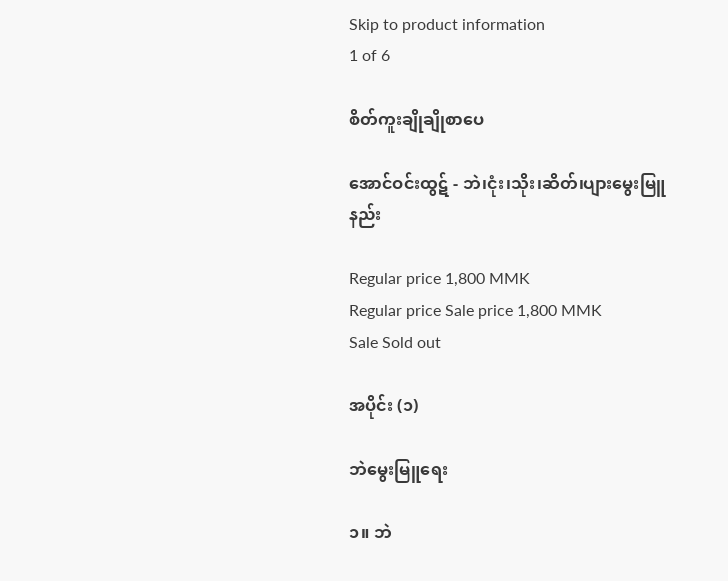Skip to product information
1 of 6

စိတ်ကူးချိုချိုစာပေ

အောင်ဝင်းထွဋ် - ဘဲ၊ငုံး၊သိုး၊ဆိတ်၊ပျားမွေးမြူနည်း

Regular price 1,800 MMK
Regular price Sale price 1,800 MMK
Sale Sold out

အပိုင်း (၁)

ဘဲမွေးမြူရေး

၁။ ဘဲ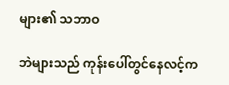များ၏ သဘာဝ

ဘဲများသည် ကုန်းပေါ်တွင်နေလင့်က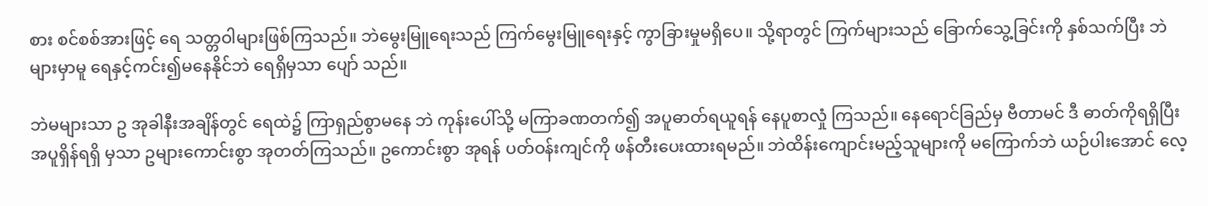စား စင်စစ်အားဖြင့် ရေ သတ္တဝါများဖြစ်ကြသည်။ ဘဲမွေးမြူရေးသည် ကြက်မွေးမြူရေးနှင့် ကွာခြားမှုမရှိပေ။ သို့ရာတွင် ကြက်များသည် ခြောက်သွေ့ခြင်းကို နှစ်သက်ပြီး ဘဲများမှာမူ ရေနှင့်ကင်း၍မနေနိုင်ဘဲ ရေရှိမှသာ ပျော် သည်။

ဘဲမများသာ ဥ အုခါနီးအချိန်တွင် ရေထဲ၌ ကြာရှည်စွာမနေ ဘဲ ကုန်းပေါ်သို့ မကြာခဏတက်၍ အပူဓာတ်ရယူရန် နေပူစာလှုံ ကြသည်။ နေရောင်ခြည်မှ ဗီတာမင် ဒီ ဓာတ်ကိုရရှိပြီး အပူရှိန်ရရှိ မှသာ ဥများကောင်းစွာ အုတတ်ကြသည်။ ဥကောင်းစွာ အုရန် ပတ်ဝန်းကျင်ကို ဖန်တီးပေးထားရမည်။ ဘဲထိန်းကျောင်းမည့်သူများကို မကြောက်ဘဲ ယဉ်ပါးအောင် လေ့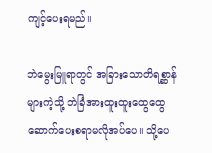ကျင့်ပေးရမည်။

ဘဲမွေးမြူရာတွင် အခြားသောတိရစ္ဆာန်များကဲ့သို့ ဘဲခြံအားထူးထူးထွေထွေ ဆောက်ပေးစရာမလိုအပ်ပေ။ သို့ပေ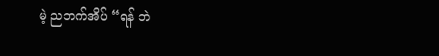မဲ့ ညဘက်အိပ် “ရန် ဘဲ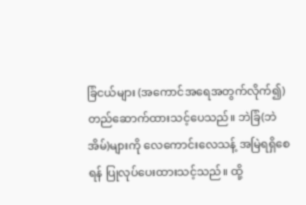ခြံငယ်များ (အကောင်အရေအတွက်လိုက်၍)တည်ဆောက်ထားသင့်ပေသည်။ ဘဲခြံ(ဘဲအိမ်)များကို လေကောင်းလေသန့် အမြဲရရှိစေ ရန် ပြုလုပ်ပေးထားသင့်သည်။ ထို့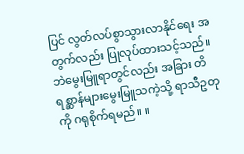ပြင် လွတ်လပ်စွာသွားလာနိုင်ရေး အတွက်လည်း ပြုလုပ်ထားသင့်သည်။ ဘဲမွေးမြူရာတွင်လည်း အခြား တိရစ္ဆာန်များမွေးမြူသကဲ့သို့ ရာသီဥတုကို ဂရုစိုက်ရမည်။ ။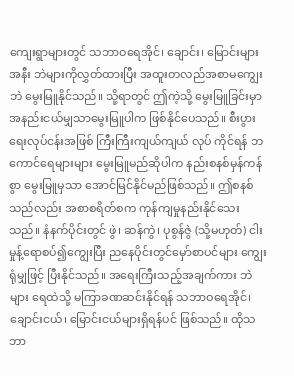ကျေးရွာများတွင် သဘာဝရေအိုင်၊ ချောင်း၊ မြောင်းများအနီး ဘဲများကိုလွှတ်ထားပြီး အထူးတလည်အစာမကျွေးဘဲ မွေးမြူနိုင်သည်။ သို့ရာတွင် ဤကဲ့သို့ မွေးမြူခြင်းမှာ အနည်းငယ်မျှသာမွေးမြူပါက ဖြစ်နိုင်ပေသည်။ စီးပွားရေးလုပ်ငန်းအဖြစ် ကြီးကြီးကျယ်ကျယ် လုပ် ကိုင်ရန် ဘကောင်ရေများများ မွေးမြူမည်ဆိုပါက နည်းစနစ်မှန်ကန် စွာ မွေးမြူမှသာ အောင်မြင်နိုင်မည်ဖြစ်သည်။ ဤစနစ်သည်လည်း အစာစရိတ်စက ကုန်ကျမှုနည်းနိုင်သေးသည်။ နံနက်ပိုင်းတွင် ဖွဲ၊ ဆန်ကွဲ၊ ပုစွန်ဇွဲ (သို့မဟုတ်) ငါးမှုန့်ရောစပ်၍ကျွေးပြီး ညနေပိုင်းတွင်မှော်စာပင်များ ကျွေးရုံမျှဖြင့် ပြီးနိုင်သည်။ အရေးကြီးသည့်အချက်ကား ဘဲများ ရေထဲသို့ မကြာခဏဆင်းနိုင်ရန် သဘာဝရေအိုင်၊ ချောင်းငယ်၊ မြောင်းငယ်များရှိရန်ပင် ဖြစ်သည်။ ထိုသဘာ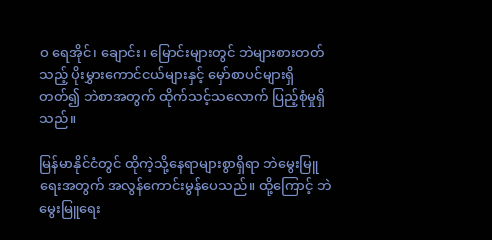ဝ ရေအိုင်၊ ချောင်း၊ မြောင်းများတွင် ဘဲများစားတတ်သည့် ပိုးမွှားကောင်ငယ်များနှင့် မှော်စာပင်များရှိတတ်၍ ဘဲစာအတွက် ထိုက်သင့်သလောက် ပြည့်စုံမှုရှိ သည်။

မြန်မာနိုင်ငံတွင် ထိုကဲ့သို့နေရာများစွာရှိရာ ဘဲမွေးမြူရေးအတွက် အလွန်ကောင်းမွန်ပေသည်။ ထို့ကြောင့် ဘဲမွေးမြူရေး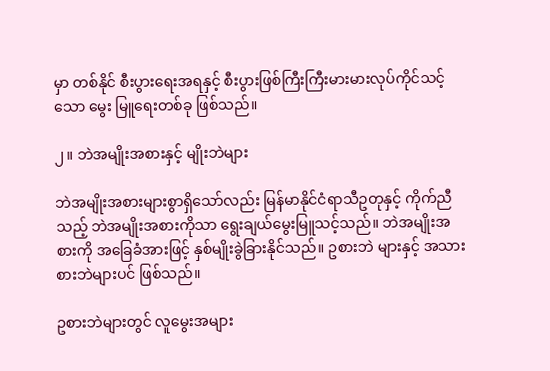မှာ တစ်နိုင် စီးပွားရေးအရနှင့် စီးပွားဖြစ်ကြီးကြီးမားမားလုပ်ကိုင်သင့်သော မွေး မြူရေးတစ်ခု ဖြစ်သည်။

၂။ ဘဲအမျိုးအစားနှင့် မျိုးဘဲများ

ဘဲအမျိုးအစားများစွာရှိသော်လည်း မြန်မာနိုင်ငံရာသီဥတုနှင့် ကိုက်ညီသည့် ဘဲအမျိုးအစားကိုသာ ရွေးချယ်မွေးမြူသင့်သည်။ ဘဲအမျိုးအစားကို အခြေခံအားဖြင့် နှစ်မျိုးခွဲခြားနိုင်သည်။ ဥစားဘဲ များနှင့် အသားစားဘဲများပင် ဖြစ်သည်။

ဥစားဘဲများတွင် လူမွေးအများ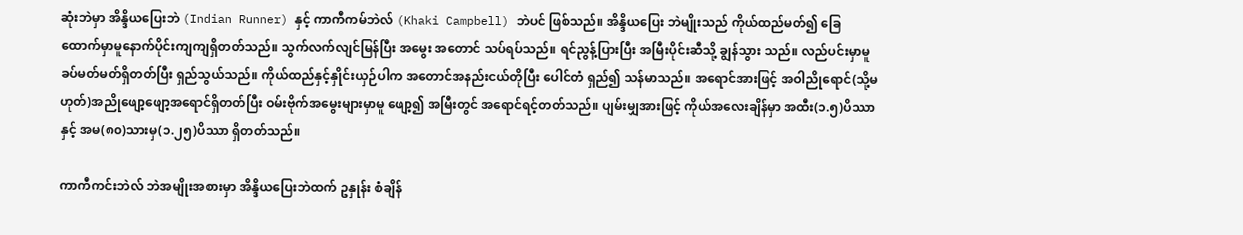ဆုံးဘဲမှာ အိန္ဒိယပြေးဘဲ (Indian Runner) နှင့် ကာကီကမ်ဘဲလ် (Khaki Campbell) ဘဲပင် ဖြစ်သည်။ အိန္ဒိယပြေး ဘဲမျိုးသည် ကိုယ်ထည်မတ်၍ ခြေထောက်မှာမူနောက်ပိုင်းကျကျရှိတတ်သည်။ သွက်လက်လျင်မြန်ပြီး အမွေး အတောင် သပ်ရပ်သည်။ ရင်ညွန့်ပြားပြီး အမြီးပိုင်းဆီသို့ ချွန်သွား သည်။ လည်ပင်းမှာမူ ခပ်မတ်မတ်ရှိတတ်ပြီး ရှည်သွယ်သည်။ ကိုယ်ထည်နှင့်နှိုင်းယှဉ်ပါက အတောင်အနည်းငယ်တိုပြီး ပေါင်တံ ရှည်၍ သန်မာသည်။ အရောင်အားဖြင့် အဝါညိုရောင်(သို့မဟုတ်)အညိုဖျော့ဖျော့အရောင်ရှိတတ်ပြီး ဝမ်းဗိုက်အမွေးများမှာမူ ဖျော့၍ အမြီးတွင် အရောင်ရင့်တတ်သည်။ ပျမ်းမျှအားဖြင့် ကိုယ်အလေးချိန်မှာ အထီး(၁.၅)ပိဿာနှင့် အမ(၈၀)သားမှ(၁.၂၅)ပိဿာ ရှိတတ်သည်။

ကာကီကင်းဘဲလ် ဘဲအမျိုးအစားမှာ အိန္ဒိယပြေးဘဲထက် ဥနှုန်း စံချိန်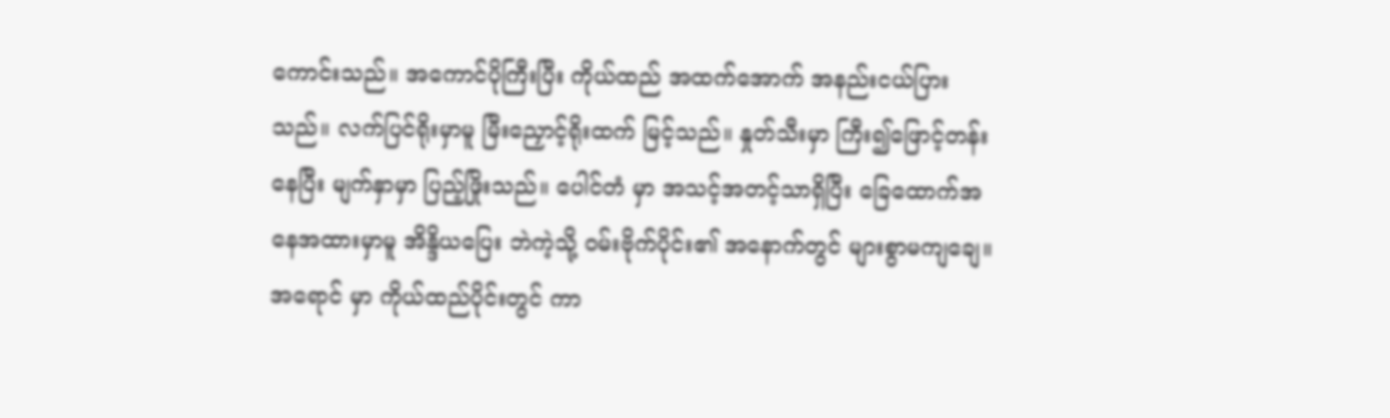ကောင်းသည်။ အကောင်ပိုကြီးပြီး ကိုယ်ထည် အထက်အောက် အနည်းငယ်ပြားသည်။ လက်ပြင်ရိုးမှာမူ မြီးညှောင့်ရိုးထက် မြင့်သည်။ နှုတ်သီးမှာ ကြီး၍ဖြောင့်တန်းနေပြီး မျက်နှာမှာ ပြည့်ဖြိုးသည်။ ပေါင်တံ မှာ အသင့်အတင့်သာရှိပြီး ခြေထောက်အနေအထားမှာမူ အိန္ဒိယပြေး ဘဲကဲ့သို့ ဝမ်းဗိုက်ပိုင်း၏ အနောက်တွင် များစွာမကျချေ။ အရောင် မှာ ကိုယ်ထည်ပိုင်းတွင် ကာ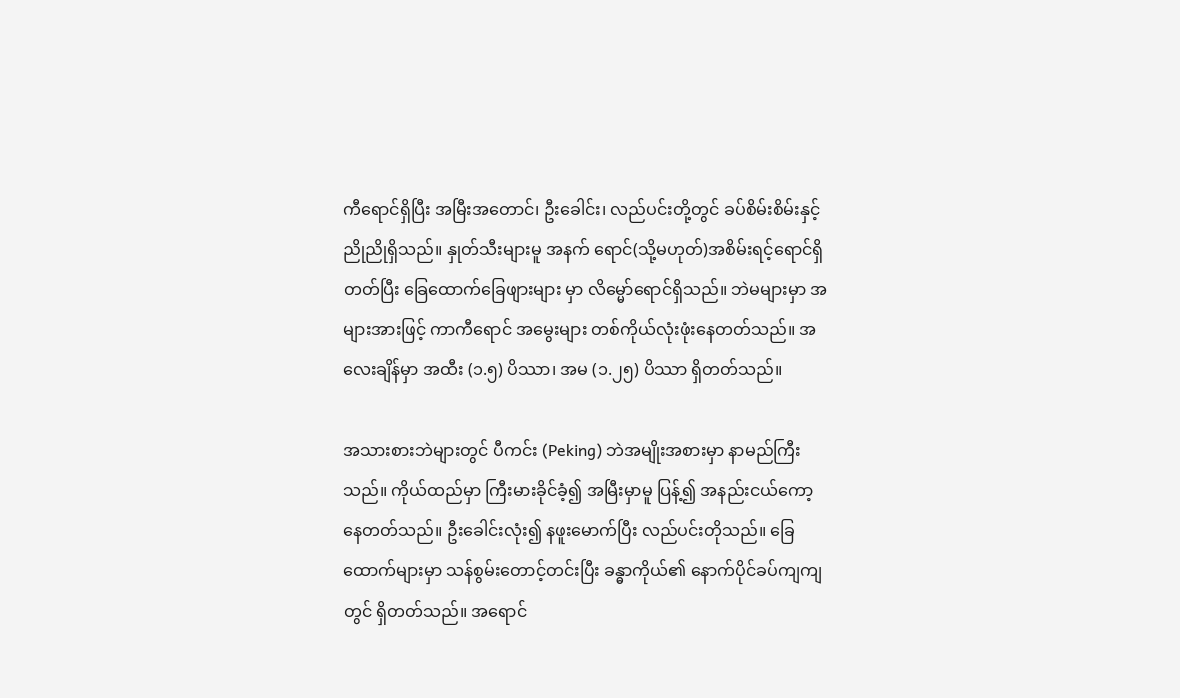ကီရောင်ရှိပြီး အမြီးအတောင်၊ ဦးခေါင်း၊ လည်ပင်းတို့တွင် ခပ်စိမ်းစိမ်းနှင့် ညိုညိုရှိသည်။ နှုတ်သီးများမူ အနက် ရောင်(သို့မဟုတ်)အစိမ်းရင့်ရောင်ရှိတတ်ပြီး ခြေထောက်ခြေဖျားများ မှာ လိမ္မော်ရောင်ရှိသည်။ ဘဲမများမှာ အများအားဖြင့် ကာကီရောင် အမွေးများ တစ်ကိုယ်လုံးဖုံးနေတတ်သည်။ အလေးချိန်မှာ အထီး (၁.၅) ပိဿာ၊ အမ (၁.၂၅) ပိဿာ ရှိတတ်သည်။

အသားစားဘဲများတွင် ပီကင်း (Peking) ဘဲအမျိုးအစားမှာ နာမည်ကြီးသည်။ ကိုယ်ထည်မှာ ကြီးမားခိုင်ခံ့၍ အမြီးမှာမူ ပြန့်၍ အနည်းငယ်ကော့နေတတ်သည်။ ဦးခေါင်းလုံး၍ နဖူးမောက်ပြီး လည်ပင်းတိုသည်။ ခြေထောက်များမှာ သန်စွမ်းတောင့်တင်းပြီး ခန္ဓာကိုယ်၏ နောက်ပိုင်ခပ်ကျကျတွင် ရှိတတ်သည်။ အရောင်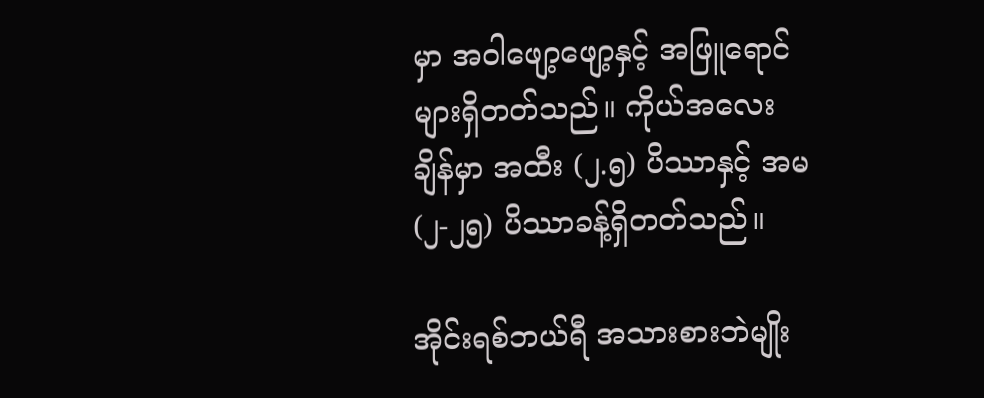မှာ အဝါဖျော့ဖျော့နှင့် အဖြူရောင်များရှိတတ်သည်။ ကိုယ်အလေးချိန်မှာ အထီး (၂.၅) ပိဿာနှင့် အမ (၂-၂၅) ပိဿာခန့်ရှိတတ်သည်။

အိုင်းရစ်ဘယ်ရီ အသားစားဘဲမျိုး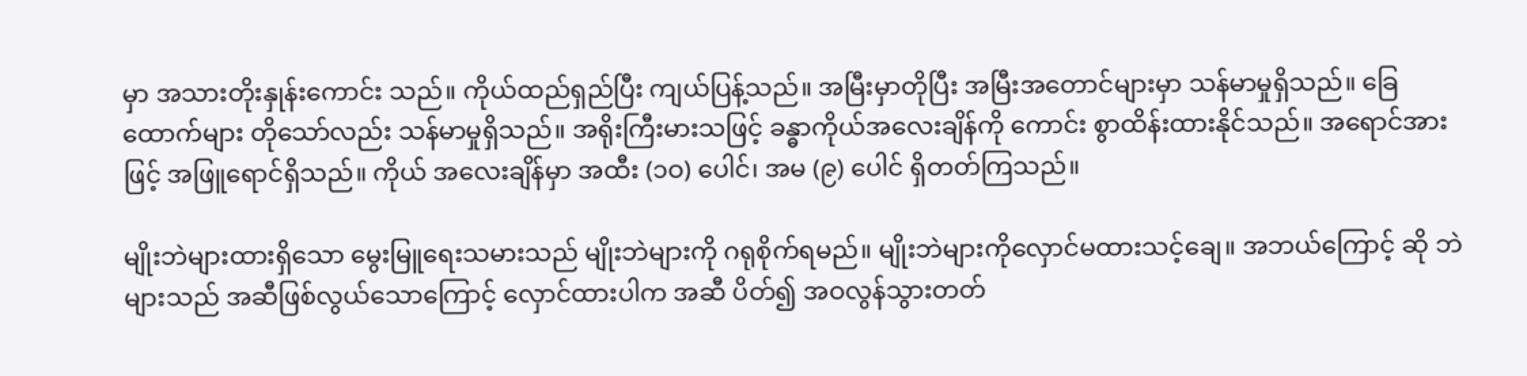မှာ အသားတိုးနှုန်းကောင်း သည်။ ကိုယ်ထည်ရှည်ပြီး ကျယ်ပြန့်သည်။ အမြီးမှာတိုပြီး အမြီးအတောင်များမှာ သန်မာမှုရှိသည်။ ခြေထောက်များ တိုသော်လည်း သန်မာမှုရှိသည်။ အရိုးကြီးမားသဖြင့် ခန္ဓာကိုယ်အလေးချိန်ကို ကောင်း စွာထိန်းထားနိုင်သည်။ အရောင်အားဖြင့် အဖြူရောင်ရှိသည်။ ကိုယ် အလေးချိန်မှာ အထီး (၁ဝ) ပေါင်၊ အမ (၉) ပေါင် ရှိတတ်ကြသည်။

မျိုးဘဲများထားရှိသော မွေးမြူရေးသမားသည် မျိုးဘဲများကို ဂရုစိုက်ရမည်။ မျိုးဘဲများကိုလှောင်မထားသင့်ချေ။ အဘယ်ကြောင့် ဆို ဘဲများသည် အဆီဖြစ်လွယ်သောကြောင့် လှောင်ထားပါက အဆီ ပိတ်၍ အဝလွန်သွားတတ်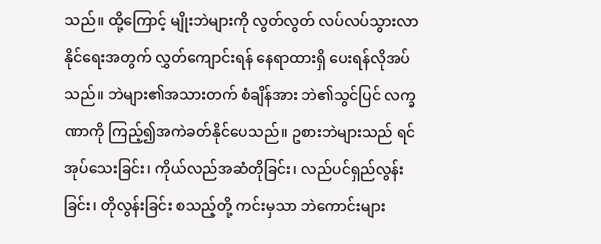သည်။ ထို့ကြောင့် မျိုးဘဲများကို လွတ်လွတ် လပ်လပ်သွားလာနိုင်ရေးအတွက် လွှတ်ကျောင်းရန် နေရာထားရှိ ပေးရန်လိုအပ်သည်။ ဘဲများ၏အသားတက် စံချိန်အား ဘဲ၏သွင်ပြင် လက္ခဏာကို ကြည့်၍အကဲခတ်နိုင်ပေသည်။ ဥစားဘဲများသည် ရင်အုပ်သေးခြင်း၊ ကိုယ်လည်အဆံတိုခြင်း၊ လည်ပင်ရှည်လွန်းခြင်း၊ တိုလွန်းခြင်း စသည့်တို့ ကင်းမှသာ ဘဲကောင်းများ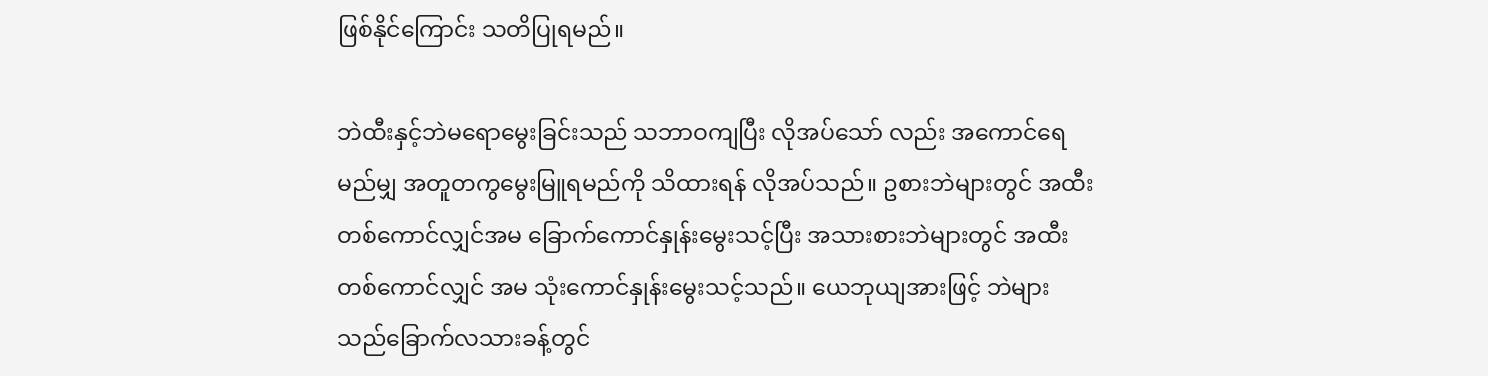ဖြစ်နိုင်ကြောင်း သတိပြုရမည်။

ဘဲထီးနှင့်ဘဲမရောမွေးခြင်းသည် သဘာဝကျပြီး လိုအပ်သော် လည်း အကောင်ရေမည်မျှ အတူတကွမွေးမြူရမည်ကို သိထားရန် လိုအပ်သည်။ ဥစားဘဲများတွင် အထီးတစ်ကောင်လျှင်အမ ခြောက်ကောင်နှုန်းမွေးသင့်ပြီး အသားစားဘဲများတွင် အထီးတစ်ကောင်လျှင် အမ သုံးကောင်နှုန်းမွေးသင့်သည်။ ယေဘုယျအားဖြင့် ဘဲများသည်ခြောက်လသားခန့်တွင်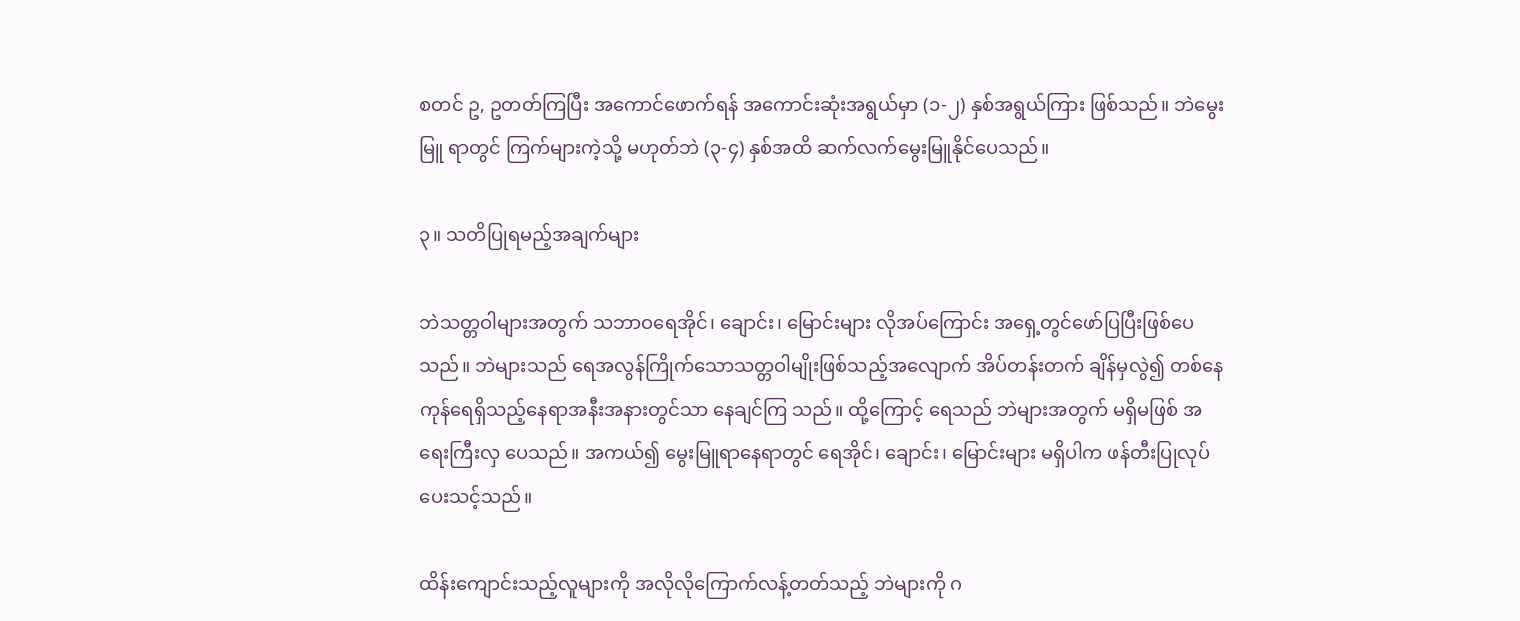စတင် ဥ, ဥတတ်ကြပြီး အကောင်ဖောက်ရန် အကောင်းဆုံးအရွယ်မှာ (၁-၂) နှစ်အရွယ်ကြား ဖြစ်သည်။ ဘဲမွေးမြူ ရာတွင် ကြက်များကဲ့သို့ မဟုတ်ဘဲ (၃-၄) နှစ်အထိ ဆက်လက်မွေးမြူနိုင်ပေသည်။

၃။ သတိပြုရမည့်အချက်များ

ဘဲသတ္တဝါများအတွက် သဘာဝရေအိုင်၊ ချောင်း၊ မြောင်းများ လိုအပ်ကြောင်း အရှေ့တွင်ဖော်ပြပြီးဖြစ်ပေသည်။ ဘဲများသည် ရေအလွန်ကြိုက်သောသတ္တဝါမျိုးဖြစ်သည့်အလျောက် အိပ်တန်းတက် ချိန်မှလွဲ၍ တစ်နေကုန်ရေရှိသည့်နေရာအနီးအနားတွင်သာ နေချင်ကြ သည်။ ထို့ကြောင့် ရေသည် ဘဲများအတွက် မရှိမဖြစ် အရေးကြီးလှ ပေသည်။ အကယ်၍ မွေးမြူရာနေရာတွင် ရေအိုင်၊ ချောင်း၊ မြောင်းများ မရှိပါက ဖန်တီးပြုလုပ်ပေးသင့်သည်။

ထိန်းကျောင်းသည့်လူများကို အလိုလိုကြောက်လန့်တတ်သည့် ဘဲများကို ဂ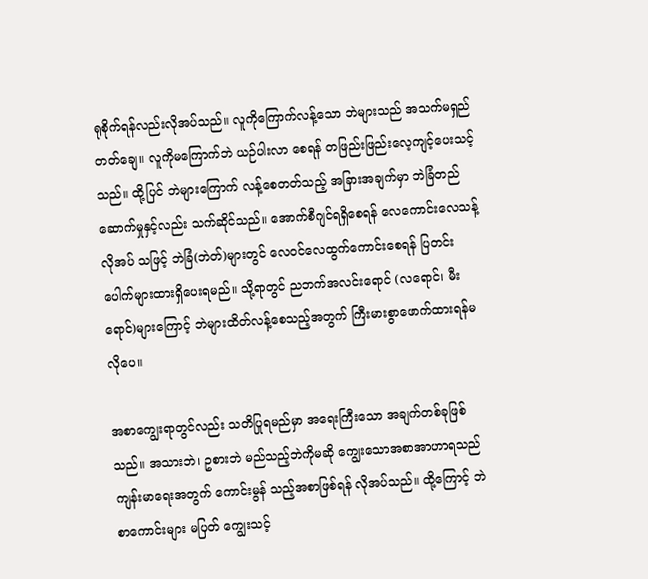ရုစိုက်ရန်လည်းလိုအပ်သည်။ လူကိုကြောက်လန့်သော ဘဲများသည် အသက်မရှည်တတ်ချေ။ လူကိုမကြောက်ဘဲ ယဉ်ပါးလာ စေရန် တဖြည်းဖြည်းလေ့ကျင့်ပေးသင့်သည်။ ထို့ပြင် ဘဲများကြောက် လန့်စေတတ်သည့် အခြားအချက်မှာ ဘဲခြံတည်ဆောက်မှုနှင့်လည်း သက်ဆိုင်သည်။ အောက်စီဂျင်ရရှိစေရန် လေကောင်းလေသန့်လိုအပ် သဖြင့် ဘဲခြံ(ဘဲတ်)များတွင် လေဝင်လေထွက်ကောင်းစေရန် ပြတင်းပေါက်များထားရှိပေးရမည်။ သို့ရာတွင် ညဘက်အလင်းရောင် (လရောင်၊ မီးရောင်)များကြောင့် ဘဲများထိတ်လန့်စေသည့်အတွက် ကြီးမားစွာဖောက်ထားရန်မလိုပေ။

အစာကျွေးရာတွင်လည်း သတိပြုရမည်မှာ အရေးကြီးသော အချက်တစ်ခုဖြစ်သည်။ အသားဘဲ၊ ဥစားဘဲ မည်သည့်ဘဲကိုမဆို ကျွေးသောအစာအာဟာရသည် ကျန်းမာရေးအတွက် ကောင်းမွန် သည့်အစာဖြစ်ရန် လိုအပ်သည်။ ထို့ကြောင့် ဘဲစာကောင်းများ မပြတ် ကျွေးသင့်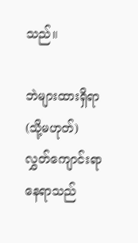သည်။

ဘဲများထားရှိရာ(သို့မဟုတ်)လွှတ်ကျောင်းရာနေရာသည်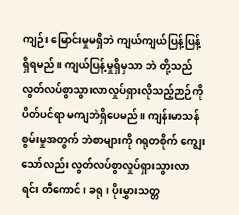ကျဉ်း မြောင်းမှုမရှိဘဲ ကျယ်ကျယ်ပြန့်ပြန့် ရှိရမည်။ ကျယ်ပြန့်မှုရှိမှသာ ဘဲ တို့သည် လွတ်လပ်စွာသွားလာလှုပ်ရှားလိုသည့်ဉာဉ်ကို ပိတ်ပင်ရာ မကျဘဲရှိပေမည်။ ကျန်းမာသန်စွမ်းမှုအတွက် ဘဲစာများကို ဂရုတစိုက် ကျွေးသော်လည်း လွတ်လပ်စွာလှုပ်ရှားသွားလာရင်း တီကောင်၊ ခရု၊ ပိုးမွှားသတ္တ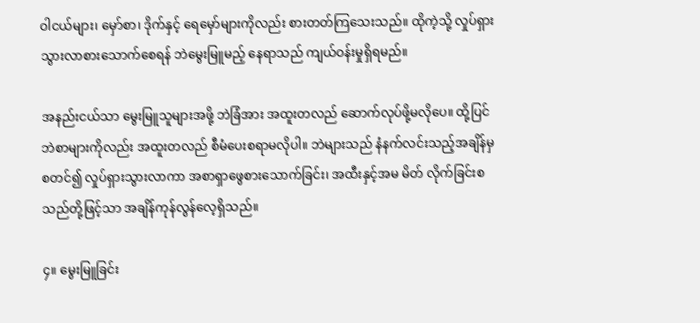ဝါငယ်များ၊ မှော်စာ၊ ဒိုက်နှင့် ရေမှော်များကိုလည်း စားတတ်ကြသေးသည်။ ထိုကဲ့သို့ လှုပ်ရှားသွားလာစားသောက်စေရန် ဘဲမွေးမြူမည့် နေရာသည် ကျယ်ဝန်းမှုရှိရမည်။

အနည်းငယ်သာ မွေးမြူသူများအဖို့ ဘဲခြံအား အထူးတလည် ဆောက်လုပ်ဖို့မလိုပေ။ ထို့ပြင် ဘဲစာများကိုလည်း အထူးတလည် စီမံပေးစရာမလိုပါ။ ဘဲများသည် နံနက်လင်းသည့်အချိန်မှစတင်၍ လှုပ်ရှားသွားလာကာ အစာရှာဖွေစားသောက်ခြင်း၊ အထီးနှင့်အမ မိတ် လိုက်ခြင်းစသည်တို့ဖြင့်သာ အချိန်ကုန်လွန်လေ့ရှိသည်။

၄။ မွေးမြူခြင်း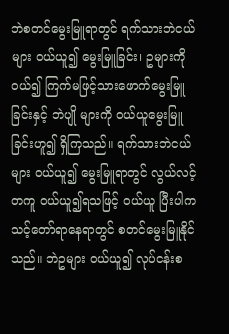ဘဲစတင်မွေးမြူရာတွင် ရက်သားဘဲငယ်များ ဝယ်ယူ၍ မွေးမြူခြင်း၊ ဥများကို ဝယ်၍ ကြက်မဖြင့်သားဖောက်မွေးမြူခြင်းနှင့် ဘဲပျို များကို ဝယ်ယူမွေးမြူခြင်းဟူ၍ ရှိကြသည်။ ရက်သားဘဲငယ်များ ဝယ်ယူ၍ မွေးမြူရာတွင် လွယ်လင့်တကူ ဝယ်ယူ၍ရသဖြင့် ဝယ်ယူ ပြီးပါက သင့်တော်ရာနေရာတွင် စတင်မွေးမြူနိုင်သည်။ ဘဲဥများ ဝယ်ယူ၍ လုပ်ငန်းစ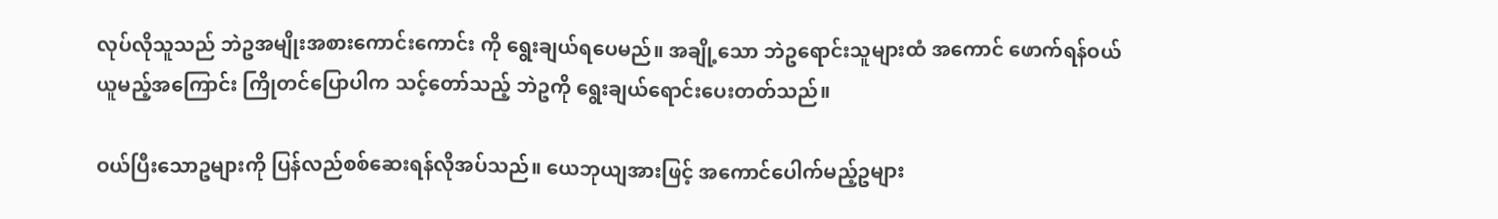လုပ်လိုသူသည် ဘဲဥအမျိုးအစားကောင်းကောင်း ကို ရွေးချယ်ရပေမည်။ အချို့သော ဘဲဥရောင်းသူများထံ အကောင် ဖောက်ရန်ဝယ်ယူမည့်အကြောင်း ကြိုတင်ပြောပါက သင့်တော်သည့် ဘဲဥကို ရွေးချယ်ရောင်းပေးတတ်သည်။

ဝယ်ပြီးသောဥများကို ပြန်လည်စစ်ဆေးရန်လိုအပ်သည်။ ယေဘုယျအားဖြင့် အကောင်ပေါက်မည့်ဥများ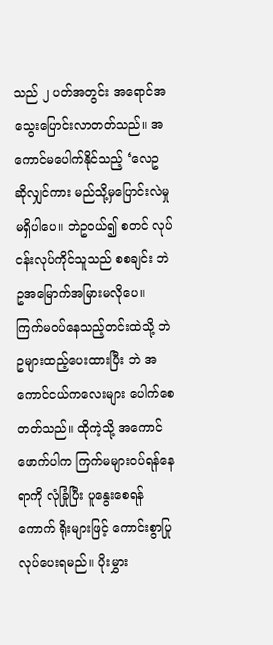သည် ၂ ပတ်အတွင်း အရောင်အသွေးပြောင်းလာတတ်သည်။ အကောင်မပေါက်နိုင်သည့် ‘လေဥ ဆိုလျှင်ကား မည်သို့မှပြောင်းလဲမှု မရှိပါပေ။ ဘဲဥဝယ်၍ စတင် လုပ်ငန်းလုပ်ကိုင်သူသည် စစချင်း ဘဲဥအမြောက်အမြားမလိုပေ။ ကြက်မဝပ်နေသည့်တင်းထဲသို့ ဘဲဥများထည့်ပေးထားပြီး ဘဲ အကောင်ငယ်ကလေးများ ပေါက်စေတတ်သည်။ ထိုကဲ့သို့ အကောင်ဖောက်ပါက ကြက်မများဝပ်ရန်နေရာကို လုံခြုံပြီး ပူနွေးစေရန် ကောက် ရိုးများဖြင့် ကောင်းစွာပြုလုပ်ပေးရမည်။ ပိုးမွှား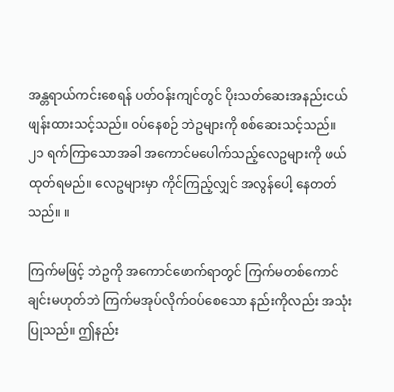အန္တရာယ်ကင်းစေရန် ပတ်ဝန်းကျင်တွင် ပိုးသတ်ဆေးအနည်းငယ် ဖျန်းထားသင့်သည်။ ဝပ်နေစဉ် ဘဲဥများကို စစ်ဆေးသင့်သည်။ ၂၁ ရက်ကြာသောအခါ အကောင်မပေါက်သည့်လေဥများကို ဖယ်ထုတ်ရမည်။ လေဥများမှာ ကိုင်ကြည့်လျှင် အလွန်ပေါ့ နေတတ်သည်။ ။

ကြက်မဖြင့် ဘဲဥကို အကောင်ဖောက်ရာတွင် ကြက်မတစ်ကောင် ချင်းမဟုတ်ဘဲ ကြက်မအုပ်လိုက်ဝပ်စေသော နည်းကိုလည်း အသုံး ပြုသည်။ ဤနည်း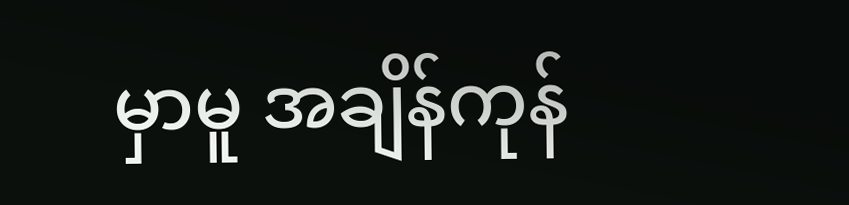မှာမူ အချိန်ကုန်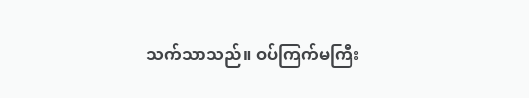သက်သာသည်။ ဝပ်ကြက်မကြီး